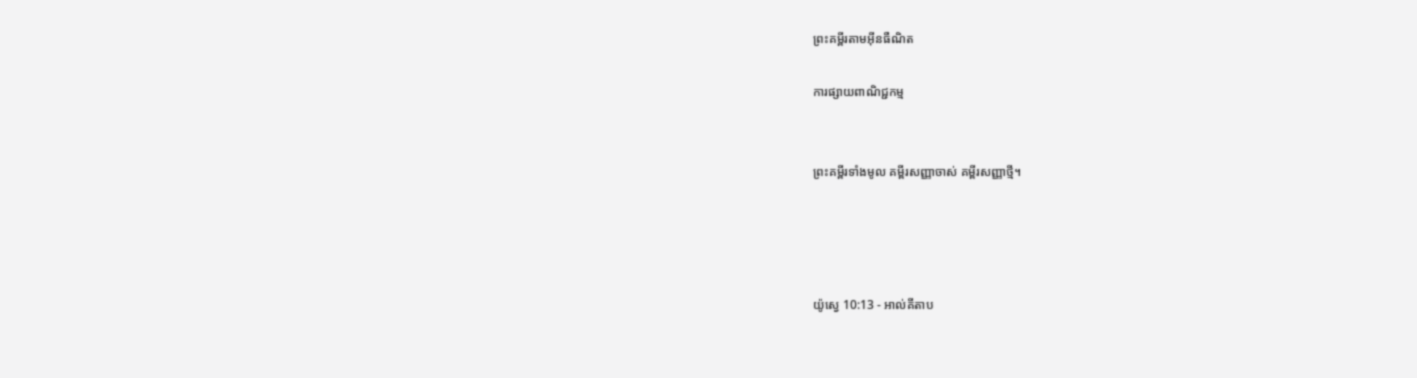ព្រះគម្ពីរតាមអ៊ីនធឺណិត

ការផ្សាយពាណិជ្ជកម្ម


ព្រះគម្ពីរទាំងមូល គម្ពីរសញ្ញាចាស់ គម្ពីរសញ្ញាថ្មី។




យ៉ូស្វេ 10:13 - អាល់គីតាប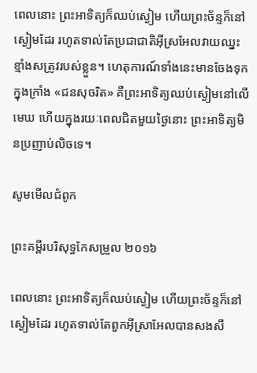ពេលនោះ ព្រះ‌អាទិត្យក៏ឈប់ស្ងៀម ហើយព្រះ‌ច័ន្ទក៏នៅស្ងៀមដែរ រហូតទាល់តែប្រជា‌ជាតិអ៊ីស្រ‌អែលវាយឈ្នះ ខ្មាំងសត្រូវរបស់ខ្លួន។ ហេតុ‌ការណ៍ទាំងនេះមានចែងទុកក្នុងក្រាំង «ជនសុចរិត» គឺព្រះអាទិត្យឈប់ស្ងៀមនៅលើមេឃ ហើយក្នុងរយៈពេលជិតមួយថ្ងៃនោះ ព្រះ‌អាទិត្យមិនប្រញាប់លិចទេ។

សូមមើលជំពូក

ព្រះគម្ពីរបរិសុទ្ធកែសម្រួល ២០១៦

ពេលនោះ ព្រះអាទិត្យក៏ឈប់ស្ងៀម ហើយព្រះច័ន្ទក៏នៅស្ងៀមដែរ រហូតទាល់តែពួកអ៊ីស្រាអែលបានសង‌សឹ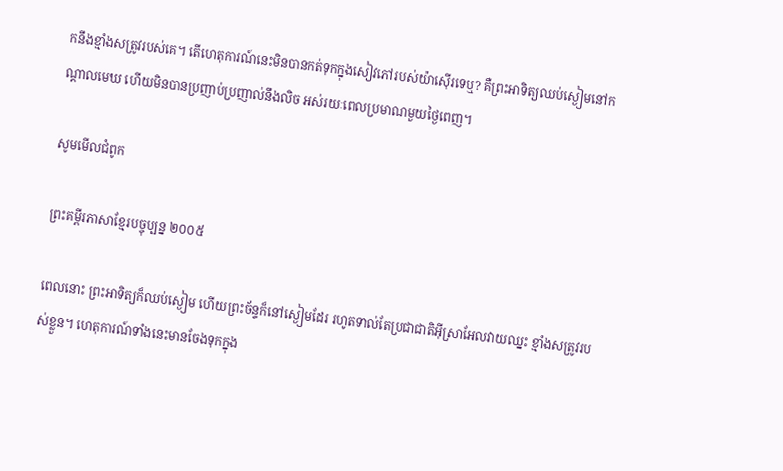កនឹងខ្មាំងសត្រូវរបស់គេ។ តើហេតុការណ៍នេះមិនបានកត់ទុកក្នុងសៀវភៅរបស់យ៉ាស៊ើរទេឬ? គឺព្រះអាទិត្យឈប់ស្ងៀមនៅកណ្ដាលមេឃ ហើយមិនបានប្រញាប់ប្រញាល់នឹងលិច អស់រយៈពេលប្រមាណមួយថ្ងៃពេញ។

សូមមើលជំពូក

ព្រះគម្ពីរភាសាខ្មែរបច្ចុប្បន្ន ២០០៥

ពេលនោះ ព្រះ‌អាទិត្យក៏ឈប់ស្ងៀម ហើយព្រះ‌ច័ន្ទក៏នៅស្ងៀមដែរ រហូតទាល់តែប្រជា‌ជាតិអ៊ីស្រា‌អែលវាយឈ្នះ ខ្មាំងសត្រូវរបស់ខ្លួន។ ហេតុ‌ការណ៍ទាំងនេះមានចែងទុកក្នុង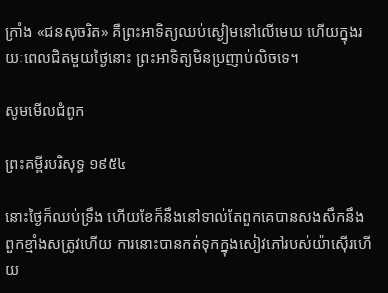ក្រាំង «ជនសុចរិត» គឺព្រះអាទិត្យឈប់ស្ងៀមនៅលើមេឃ ហើយក្នុងរយៈពេលជិតមួយថ្ងៃនោះ ព្រះ‌អាទិត្យមិនប្រញាប់លិចទេ។

សូមមើលជំពូក

ព្រះគម្ពីរបរិសុទ្ធ ១៩៥៤

នោះថ្ងៃក៏ឈប់ទ្រឹង ហើយខែក៏នឹងនៅទាល់តែពួកគេបានសង‌សឹកនឹងពួកខ្មាំងសត្រូវហើយ ការនោះបានកត់ទុកក្នុងសៀវភៅរបស់យ៉ាស៊ើរហើយ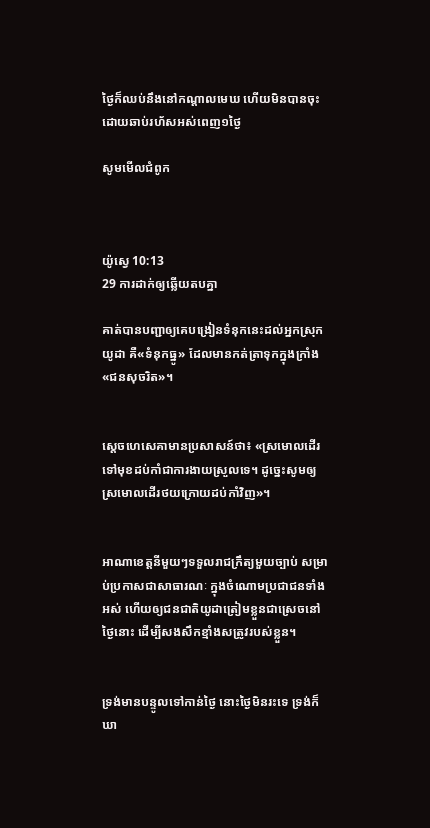ថ្ងៃក៏ឈប់នឹងនៅកណ្តាលមេឃ ហើយមិនបានចុះ ដោយឆាប់រហ័សអស់ពេញ១ថ្ងៃ

សូមមើលជំពូក



យ៉ូស្វេ 10:13
29 ការដាក់ឲ្យឆ្លើយតបគ្នា

គាត់បានបញ្ជាឲ្យគេបង្រៀនទំនុកនេះដល់អ្នកស្រុកយូដា គឺ«ទំនុកធ្នូ» ដែលមានកត់‌ត្រាទុកក្នុងក្រាំង «ជនសុចរិត»។


ស្តេចហេ‌សេគាមានប្រសាសន៍ថា៖ «ស្រមោលដើរទៅមុខដប់កាំជាការងាយស្រួលទេ។ ដូច្នេះសូមឲ្យស្រមោលដើរថយក្រោយដប់កាំវិញ»។


អាណា‌ខេត្តនីមួយៗទទួលរាជ‌ក្រឹត្យមួយច្បាប់ សម្រាប់ប្រកាសជាសាធារណៈ ក្នុងចំណោមប្រជា‌ជនទាំងអស់ ហើយឲ្យជន‌ជាតិយូដាត្រៀមខ្លួនជាស្រេចនៅថ្ងៃនោះ ដើម្បីសង‌សឹកខ្មាំងសត្រូវរបស់ខ្លួន។


ទ្រង់មានបន្ទូលទៅកាន់ថ្ងៃ នោះថ្ងៃមិនរះទេ ទ្រង់ក៏ឃា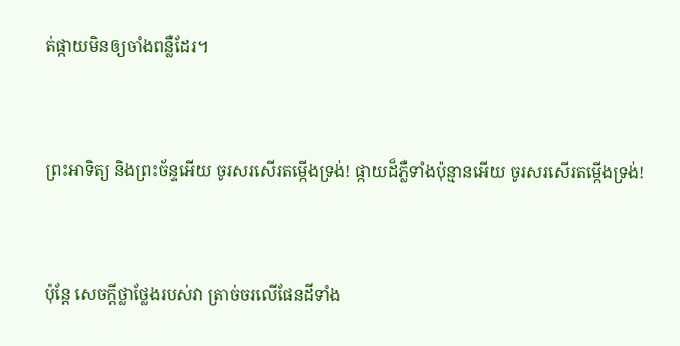ត់ផ្កាយមិនឲ្យចាំងពន្លឺដែរ។


ព្រះ‌អាទិត្យ និងព្រះ‌ច័ន្ទអើយ ចូរសរសើរតម្កើងទ្រង់! ផ្កាយដ៏ភ្លឺទាំងប៉ុន្មានអើយ ចូរសរសើរតម្កើងទ្រង់!


ប៉ុន្តែ សេចក្ដីថ្លាថ្លែងរបស់វា ត្រាច់‌ចរលើផែនដីទាំង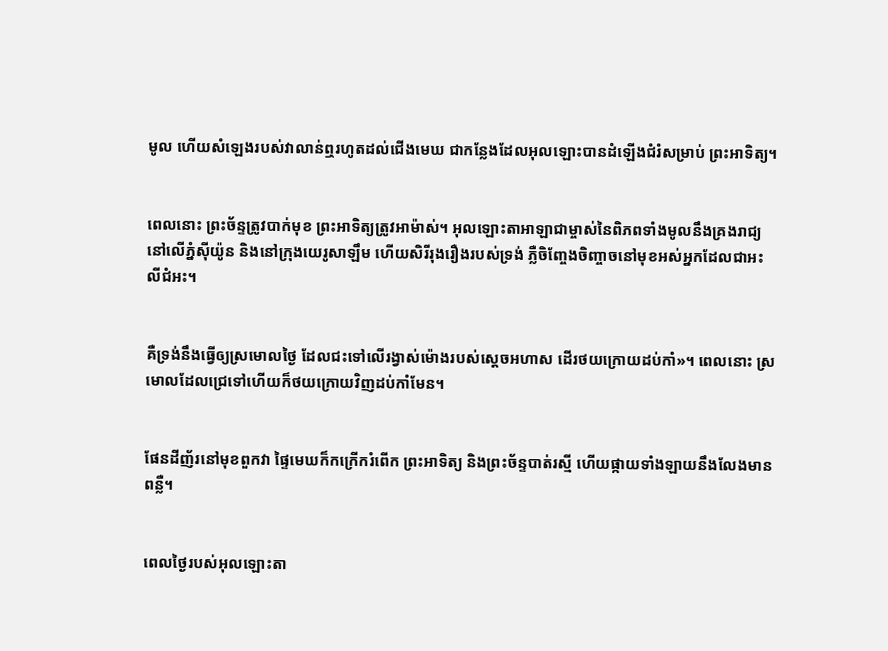មូល ហើយសំឡេងរបស់វាលាន់ឮរហូតដល់ជើងមេឃ ជាកន្លែងដែលអុលឡោះបានដំឡើងជំរំសម្រាប់ ព្រះ‌អាទិត្យ។


ពេលនោះ ព្រះ‌ច័ន្ទត្រូវបាក់មុខ ព្រះ‌អាទិត្យត្រូវអាម៉ាស់។ អុលឡោះ‌តាអាឡាជាម្ចាស់នៃពិភពទាំងមូលនឹងគ្រងរាជ្យ នៅលើភ្នំស៊ីយ៉ូន និងនៅក្រុងយេរូ‌សាឡឹម ហើយសិរី‌រុង‌រឿងរបស់ទ្រង់ ភ្លឺចិញ្ចែង‌ចិញ្ចាចនៅមុខអស់អ្នកដែលជាអះលី‌ជំអះ។


គឺទ្រង់នឹងធ្វើឲ្យស្រមោលថ្ងៃ ដែលជះទៅលើរង្វាស់ម៉ោងរបស់ស្តេចអហាស ដើរថយក្រោយដប់កាំ»។ ពេលនោះ ស្រមោលដែលជ្រេទៅហើយក៏ថយក្រោយវិញដប់កាំមែន។


ផែនដីញ័រនៅមុខពួកវា ផ្ទៃមេឃក៏កក្រើករំពើក ព្រះ‌អាទិត្យ និងព្រះ‌ច័ន្ទបាត់រស្មី ហើយផ្កាយទាំង‌ឡាយនឹងលែងមានពន្លឺ។


ពេលថ្ងៃរបស់អុលឡោះ‌តា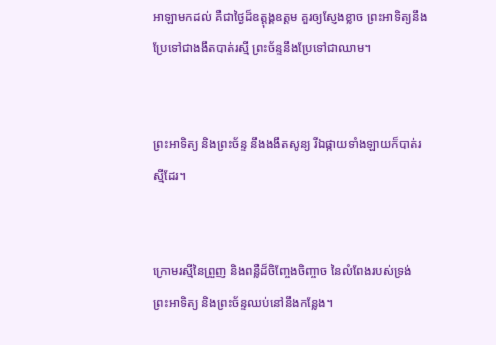អាឡាមកដល់ គឺជាថ្ងៃដ៏ឧត្ដុង្គ‌ឧត្ដម គួរឲ្យស្ញែងខ្លាច ព្រះ‌អាទិត្យនឹងប្រែទៅជាងងឹតបាត់រស្មី ព្រះ‌ច័ន្ទនឹងប្រែទៅជាឈាម។


ព្រះ‌អាទិត្យ និងព្រះ‌ច័ន្ទ នឹងងងឹតសូន្យ រីឯផ្កាយទាំង‌ឡាយក៏បាត់រស្មីដែរ។


ក្រោមរស្មីនៃព្រួញ និងពន្លឺដ៏ចិញ្ចែង‌ចិញ្ចាច នៃលំពែងរបស់ទ្រង់ ព្រះ‌អាទិត្យ និងព្រះ‌ច័ន្ទឈប់នៅនឹងកន្លែង។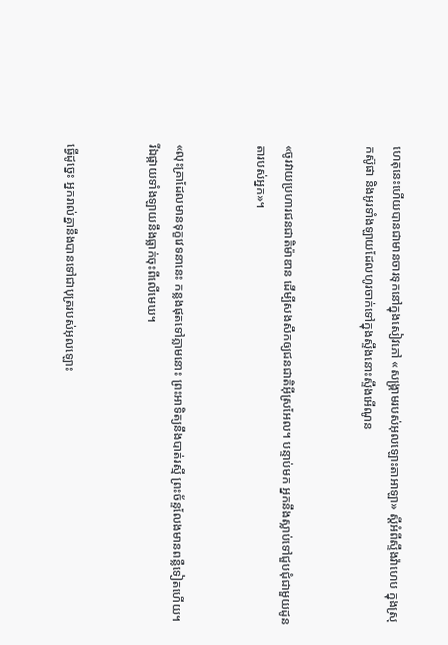ហេតុនេះហើយបានជាមានចារទុកនៅក្នុងសៀវភៅ «សង្គ្រាមរបស់អុលឡោះ‌តាអាឡា» ស្តីអំពីស្ទឹងវ៉ាហេប ក្នុងស្រុកស៊ូផា និងអូរទាំងឡាយដែលហូរចាក់ទៅក្នុងស្ទឹងនោះស្ទឹងអើណូន


«ចូរវាយប្រហារជន‌ជាតិម៉ាឌាន ដើម្បីសងសឹកឲ្យជន‌ជាតិអ៊ីស្រ‌អែល។ បន្ទាប់មក អ្នកនឹងស្លាប់ទៅជួបជុំជាមួយដូនតារបស់អ្នក»។


«លុះគ្រាដែលមានទុក្ខវេទនានេះ កន្លងផុតទៅភ្លាមនោះ ព្រះ‌អាទិត្យនឹងបាត់រស្មី ព្រះ‌ច័ន្ទលែងមានពន្លឺទៀតហើយ។ រីឯផ្កាយទាំង‌ឡាយនឹងធ្លាក់ចុះពីលើមេឃ។


ធ្វើដូច្នេះ អ្នករាល់គ្នានឹងបានទៅជាបុត្ររបស់អុលឡោះ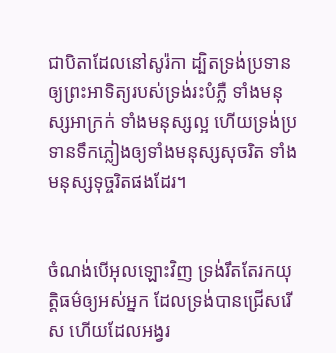ជាបិតាដែលនៅសូរ៉កា ដ្បិតទ្រង់ប្រទានឲ្យព្រះ‌អាទិត្យរបស់ទ្រង់រះបំភ្លឺ ទាំងមនុស្សអាក្រក់ ទាំងមនុស្សល្អ ហើយទ្រង់ប្រទានទឹកភ្លៀងឲ្យទាំងមនុស្សសុចរិត ទាំងមនុស្សទុច្ចរិតផងដែរ។


ចំណង់បើអុលឡោះវិញ ទ្រង់រឹតតែរកយុត្ដិធម៌ឲ្យអស់អ្នក ដែលទ្រង់បានជ្រើសរើស ហើយដែលអង្វរ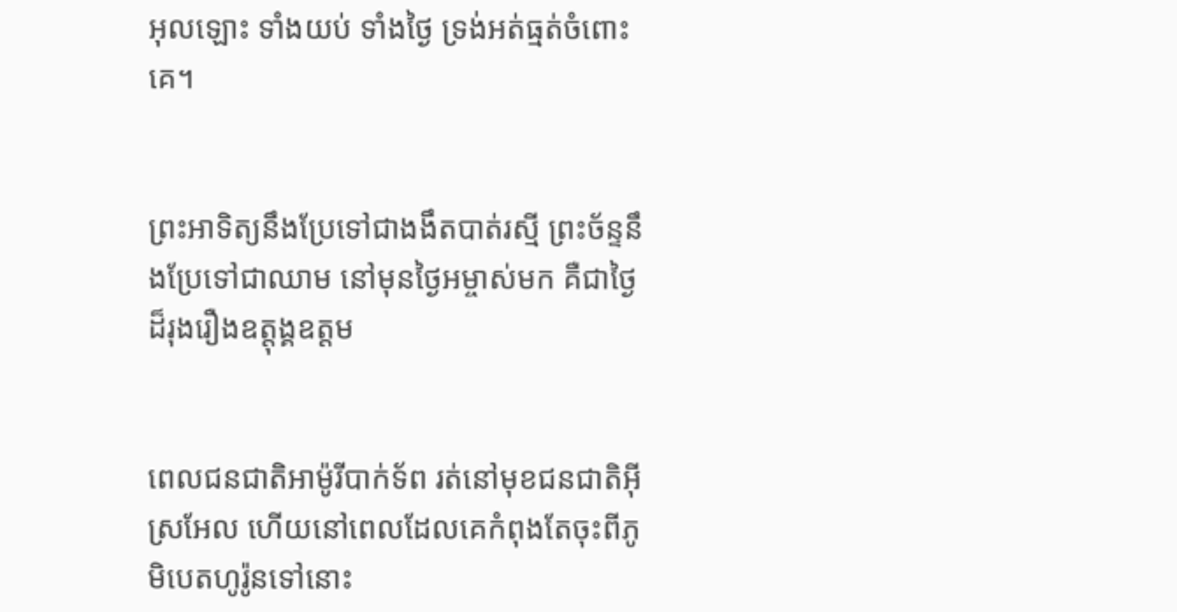អុលឡោះ ទាំងយប់ ទាំងថ្ងៃ ទ្រង់អត់ធ្មត់ចំពោះគេ។


ព្រះ‌អាទិត្យនឹងប្រែទៅជាងងឹតបាត់រស្មី ព្រះ‌ច័ន្ទនឹងប្រែទៅជាឈាម នៅមុនថ្ងៃអម្ចាស់មក គឺជាថ្ងៃដ៏រុង‌រឿងឧត្ដុង្គ‌ឧត្ដម


ពេលជន‌ជាតិអាម៉ូរីបាក់ទ័ព រត់នៅមុខជន‌ជាតិអ៊ីស្រ‌អែល ហើយនៅពេលដែលគេកំពុងតែចុះពីភូមិបេត‌ហូរ៉ូនទៅនោះ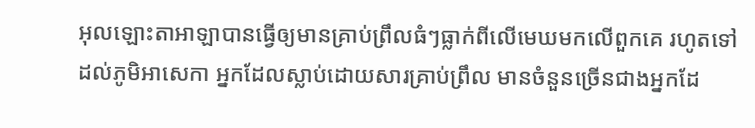អុលឡោះ‌តាអាឡាបានធ្វើឲ្យមានគ្រាប់ព្រឹលធំៗធ្លាក់ពីលើមេឃមកលើពួកគេ រហូតទៅដល់ភូមិអា‌សេកា អ្នកដែលស្លាប់ដោយ‌សារគ្រាប់ព្រឹល មានចំនួនច្រើនជាងអ្នកដែ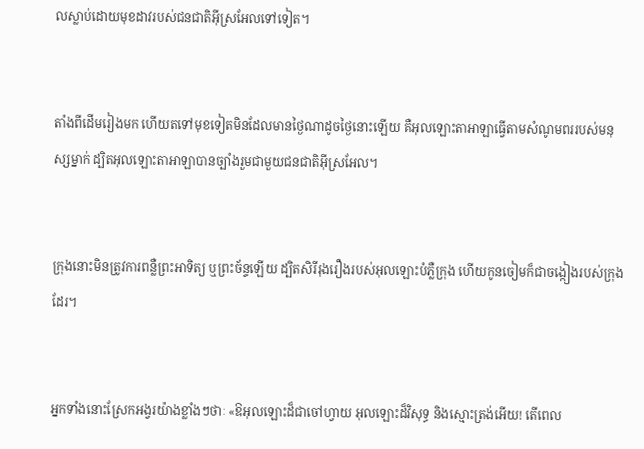លស្លាប់ដោយមុខដាវរបស់ជន‌ជាតិអ៊ីស្រ‌អែលទៅទៀត។


តាំងពីដើមរៀងមក ហើយតទៅមុខទៀតមិនដែលមានថ្ងៃណាដូចថ្ងៃនោះឡើយ គឺអុលឡោះ‌តាអាឡាធ្វើតាមសំណូមពររបស់មនុស្សម្នាក់ ដ្បិតអុលឡោះ‌តាអាឡាបានច្បាំងរួមជាមួយជន‌ជាតិអ៊ីស្រ‌អែល។


ក្រុងនោះមិនត្រូវការពន្លឺព្រះ‌អាទិត្យ ឬព្រះ‌ច័ន្ទឡើយ ដ្បិតសិរី‌រុង‌រឿងរបស់អុលឡោះបំភ្លឺក្រុង ហើយកូនចៀមក៏ជាចង្កៀងរបស់ក្រុងដែរ។


អ្នកទាំងនោះស្រែកអង្វរយ៉ាងខ្លាំងៗថាៈ «ឱអុលឡោះដ៏ជាចៅហ្វាយ អុលឡោះដ៏វិសុទ្ធ និងស្មោះត្រង់អើយ! តើពេល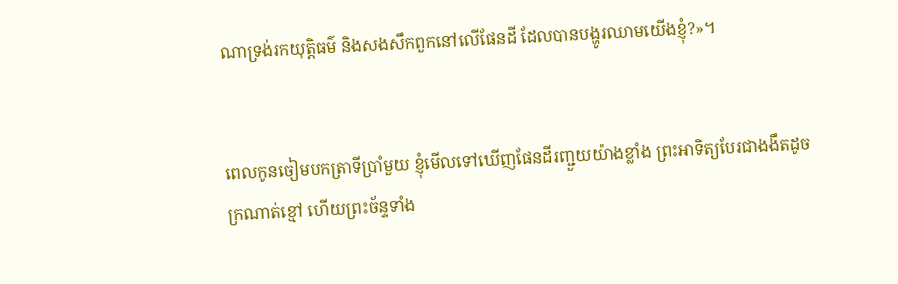ណាទ្រង់រកយុត្ដិធម៌ និងសង‌សឹកពួកនៅលើផែនដី ដែលបានបង្ហូរឈាមយើងខ្ញុំ?»។


ពេលកូនចៀមបកត្រាទីប្រាំមួយ ខ្ញុំមើលទៅឃើញផែនដីរញ្ជួយយ៉ាងខ្លាំង ព្រះ‌អាទិត្យបែរជាងងឹតដូចក្រណាត់ខ្មៅ ហើយព្រះ‌ច័ន្ទទាំង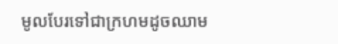មូលបែរទៅជាក្រហមដូចឈាម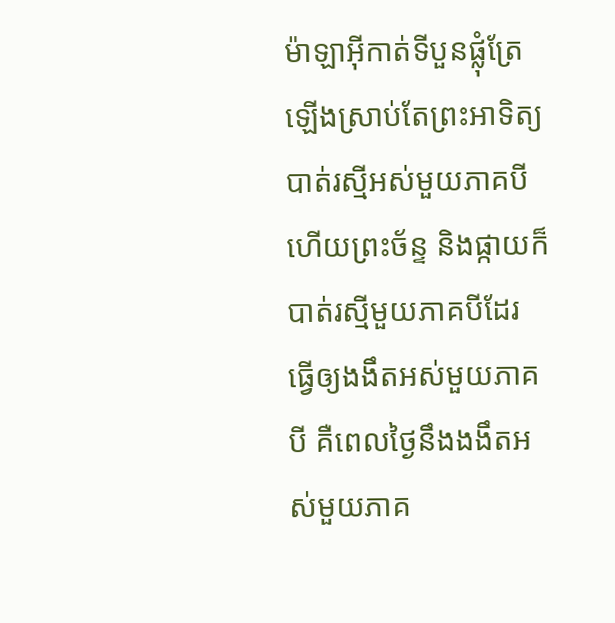ម៉ាឡា‌អ៊ីកាត់ទីបួនផ្លុំត្រែឡើងស្រាប់តែព្រះ‌អាទិត្យបាត់រស្មីអស់មួយភាគបី ហើយព្រះ‌ច័ន្ទ និងផ្កាយក៏បាត់រស្មីមួយភាគបីដែរ ធ្វើឲ្យងងឹតអស់មួយភាគបី គឺពេលថ្ងៃនឹងងងឹតអស់មួយភាគ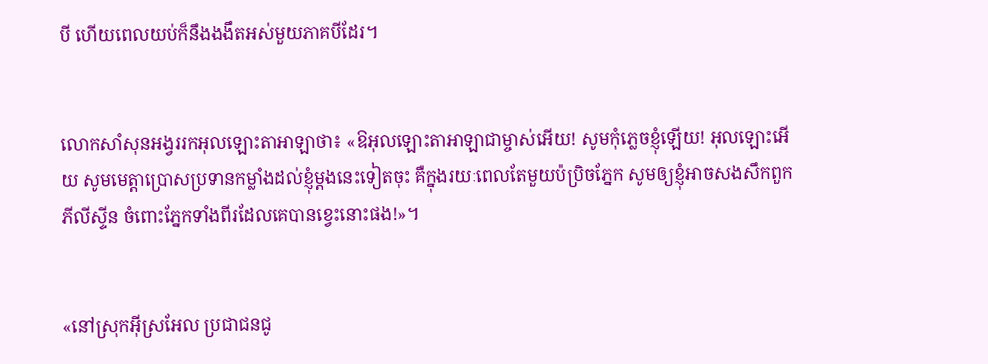បី ហើយពេលយប់ក៏នឹងងងឹតអស់មួយភាគបីដែរ។


លោកសាំ‌សុនអង្វររកអុលឡោះ‌តាអាឡាថា៖ «ឱអុលឡោះ‌តាអាឡាជាម្ចាស់អើយ! សូមកុំភ្លេចខ្ញុំឡើយ! អុលឡោះអើយ សូមមេត្តាប្រោសប្រទានកម្លាំងដល់ខ្ញុំម្តងនេះទៀតចុះ គឺក្នុងរយៈពេលតែមួយប៉ប្រិចភ្នែក សូមឲ្យខ្ញុំអាចសងសឹកពួកភីលី‌ស្ទីន ចំពោះភ្នែកទាំងពីរដែលគេបានខ្វេះនោះផង!»។


«នៅស្រុកអ៊ីស្រ‌អែល ប្រជា‌ជនជូ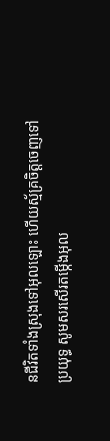នជីវិតទាំងស្រុងទៅអុលឡោះ ហើយស្ម័គ្រចិត្តចេញទៅប្រយុទ្ធ សូមសរសើរតម្កើងអុល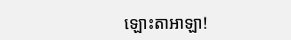ឡោះ‌តាអាឡា!